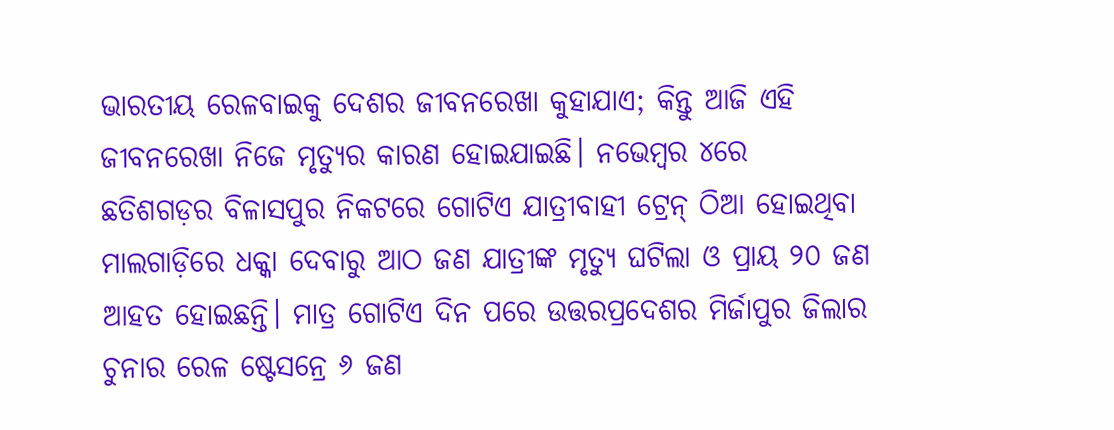ଭାରତୀୟ ରେଳବାଇକୁ ଦେଶର ଜୀବନରେଖା କୁହାଯାଏ; କିନ୍ତୁ ଆଜି ଏହି ଜୀବନରେଖା ନିଜେ ମୃତ୍ୟୁର କାରଣ ହୋଇଯାଇଛି। ନଭେମ୍ବର ୪ରେ ଛତିଶଗଡ଼ର ବିଳାସପୁର ନିକଟରେ ଗୋଟିଏ ଯାତ୍ରୀବାହୀ ଟ୍ରେନ୍ ଠିଆ ହୋଇଥିବା ମାଲଗାଡ଼ିରେ ଧକ୍କା ଦେବାରୁ ଆଠ ଜଣ ଯାତ୍ରୀଙ୍କ ମୃତ୍ୟୁ ଘଟିଲା ଓ ପ୍ରାୟ ୨୦ ଜଣ ଆହତ ହୋଇଛନ୍ତି। ମାତ୍ର ଗୋଟିଏ ଦିନ ପରେ ଉତ୍ତରପ୍ରଦେଶର ମିର୍ଜାପୁର ଜିଲାର ଚୁନାର ରେଳ ଷ୍ଟେସନ୍ରେ ୬ ଜଣ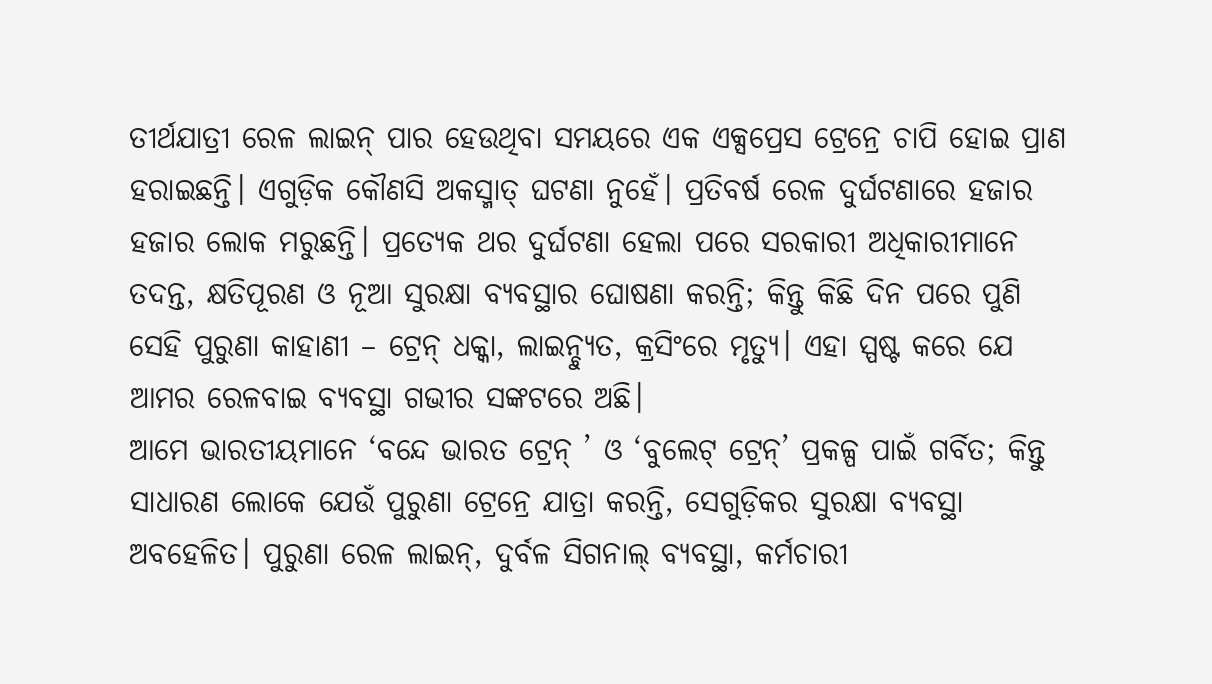ତୀର୍ଥଯାତ୍ରୀ ରେଳ ଲାଇନ୍ ପାର ହେଉଥିବା ସମୟରେ ଏକ ଏକ୍ସପ୍ରେସ ଟ୍ରେନ୍ରେ ଚାପି ହୋଇ ପ୍ରାଣ ହରାଇଛନ୍ତି। ଏଗୁଡ଼ିକ କୌଣସି ଅକସ୍ମାତ୍ ଘଟଣା ନୁହେଁ। ପ୍ରତିବର୍ଷ ରେଳ ଦୁର୍ଘଟଣାରେ ହଜାର ହଜାର ଲୋକ ମରୁଛନ୍ତି। ପ୍ରତ୍ୟେକ ଥର ଦୁର୍ଘଟଣା ହେଲା ପରେ ସରକାରୀ ଅଧିକାରୀମାନେ ତଦନ୍ତ, କ୍ଷତିପୂରଣ ଓ ନୂଆ ସୁରକ୍ଷା ବ୍ୟବସ୍ଥାର ଘୋଷଣା କରନ୍ତି; କିନ୍ତୁ କିଛି ଦିନ ପରେ ପୁଣି ସେହି ପୁରୁଣା କାହାଣୀ – ଟ୍ରେନ୍ ଧକ୍କା, ଲାଇନ୍ଚ୍ୟୁତ, କ୍ରସିଂରେ ମୃତ୍ୟୁ। ଏହା ସ୍ପଷ୍ଟ କରେ ଯେ ଆମର ରେଳବାଇ ବ୍ୟବସ୍ଥା ଗଭୀର ସଙ୍କଟରେ ଅଛି।
ଆମେ ଭାରତୀୟମାନେ ‘ବନ୍ଦେ ଭାରତ ଟ୍ରେନ୍ ’ ଓ ‘ବୁଲେଟ୍ ଟ୍ରେନ୍’ ପ୍ରକଳ୍ପ ପାଇଁ ଗର୍ବିତ; କିନ୍ତୁ ସାଧାରଣ ଲୋକେ ଯେଉଁ ପୁରୁଣା ଟ୍ରେନ୍ରେ ଯାତ୍ରା କରନ୍ତି, ସେଗୁଡ଼ିକର ସୁରକ୍ଷା ବ୍ୟବସ୍ଥା ଅବହେଳିତ। ପୁରୁଣା ରେଳ ଲାଇନ୍, ଦୁର୍ବଳ ସିଗନାଲ୍ ବ୍ୟବସ୍ଥା, କର୍ମଚାରୀ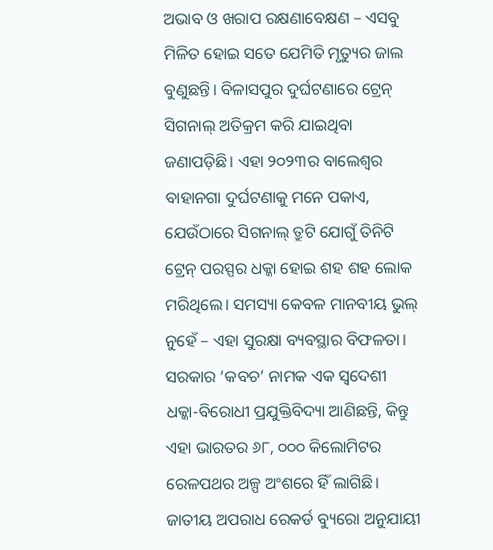ଅଭାବ ଓ ଖରାପ ରକ୍ଷଣାବେକ୍ଷଣ – ଏସବୁ ମିଳିତ ହୋଇ ସତେ ଯେମିତି ମୃତ୍ୟୁର ଜାଲ ବୁଣୁଛନ୍ତି। ବିଳାସପୁର ଦୁର୍ଘଟଣାରେ ଟ୍ରେନ୍ ସିଗନାଲ୍ ଅତିକ୍ରମ କରି ଯାଇଥିବା ଜଣାପଡ଼ିଛି। ଏହା ୨୦୨୩ର ବାଲେଶ୍ୱର ବାହାନଗା ଦୁର୍ଘଟଣାକୁ ମନେ ପକାଏ, ଯେଉଁଠାରେ ସିଗନାଲ୍ ତ୍ରୁଟି ଯୋଗୁଁ ତିନିଟି ଟ୍ରେନ୍ ପରସ୍ପର ଧକ୍କା ହୋଇ ଶହ ଶହ ଲୋକ ମରିଥିଲେ। ସମସ୍ୟା କେବଳ ମାନବୀୟ ଭୁଲ୍ ନୁହେଁ – ଏହା ସୁରକ୍ଷା ବ୍ୟବସ୍ଥାର ବିଫଳତା। ସରକାର ‘କବଚ’ ନାମକ ଏକ ସ୍ୱଦେଶୀ ଧକ୍କା-ବିରୋଧୀ ପ୍ରଯୁକ୍ତିବିଦ୍ୟା ଆଣିଛନ୍ତି, କିନ୍ତୁ ଏହା ଭାରତର ୬୮, ୦୦୦ କିଲୋମିଟର ରେଳପଥର ଅଳ୍ପ ଅଂଶରେ ହିଁ ଲାଗିଛି।
ଜାତୀୟ ଅପରାଧ ରେକର୍ଡ ବ୍ୟୁରୋ ଅନୁଯାୟୀ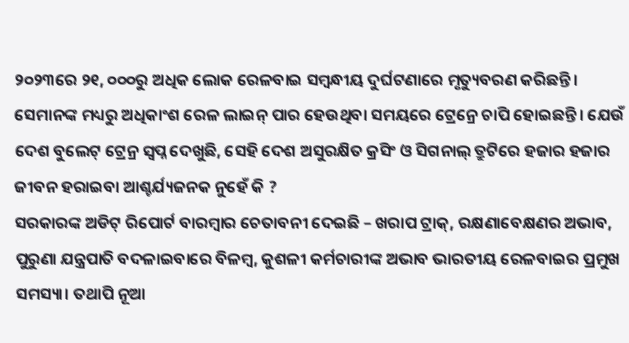୨୦୨୩ରେ ୨୧, ୦୦୦ରୁ ଅଧିକ ଲୋକ ରେଳବାଇ ସମ୍ବନ୍ଧୀୟ ଦୁର୍ଘଟଣାରେ ମୃତ୍ୟୁବରଣ କରିଛନ୍ତି। ସେମାନଙ୍କ ମଧ୍ୟରୁ ଅଧିକାଂଶ ରେଳ ଲାଇନ୍ ପାର ହେଉଥିବା ସମୟରେ ଟ୍ରେନ୍ରେ ଚାପି ହୋଇଛନ୍ତି। ଯେଉଁ ଦେଶ ବୁଲେଟ୍ ଟ୍ରେନ୍ର ସ୍ୱପ୍ନ ଦେଖୁଛି, ସେହି ଦେଶ ଅସୁରକ୍ଷିତ କ୍ରସିଂ ଓ ସିଗନାଲ୍ ତ୍ରୁଟିରେ ହଜାର ହଜାର ଜୀବନ ହରାଇବା ଆଶ୍ଚର୍ଯ୍ୟଜନକ ନୁହେଁ କି ?
ସରକାରଙ୍କ ଅଡିଟ୍ ରିପୋର୍ଟ ବାରମ୍ବାର ଚେତାବନୀ ଦେଇଛି – ଖରାପ ଟ୍ରାକ୍, ରକ୍ଷଣାବେକ୍ଷଣର ଅଭାବ, ପୁରୁଣା ଯନ୍ତ୍ରପାତି ବଦଳାଇବାରେ ବିଳମ୍ବ, କୁଶଳୀ କର୍ମଚାରୀଙ୍କ ଅଭାବ ଭାରତୀୟ ରେଳବାଇର ପ୍ରମୁଖ ସମସ୍ୟା। ତଥାପି ନୂଆ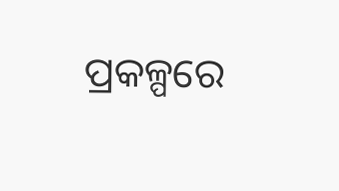ପ୍ରକଳ୍ପରେ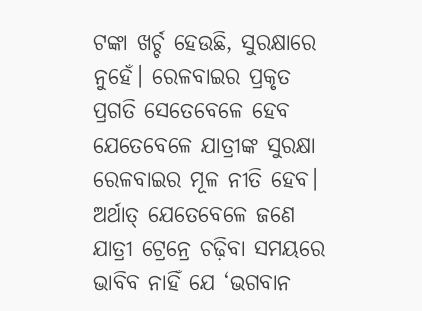ଟଙ୍କା ଖର୍ଚ୍ଚ ହେଉଛି, ସୁରକ୍ଷାରେ ନୁହେଁ। ରେଳବାଇର ପ୍ରକୃତ ପ୍ରଗତି ସେତେବେଳେ ହେବ ଯେତେବେଳେ ଯାତ୍ରୀଙ୍କ ସୁରକ୍ଷା ରେଳବାଇର ମୂଳ ନୀତି ହେବ। ଅର୍ଥାତ୍ ଯେତେବେଳେ ଜଣେ ଯାତ୍ରୀ ଟ୍ରେନ୍ରେ ଚଢ଼ିବା ସମୟରେ ଭାବିବ ନାହିଁ ଯେ ‘ଭଗବାନ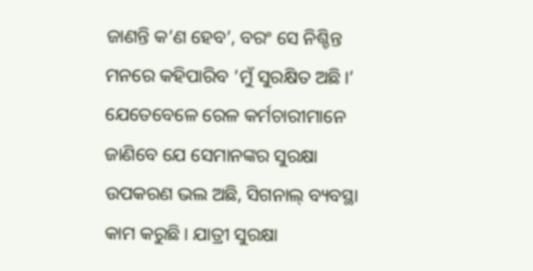ଜାଣନ୍ତି କ’ଣ ହେବ’, ବରଂ ସେ ନିଶ୍ଚିନ୍ତ ମନରେ କହିପାରିବ ‘ମୁଁ ସୁରକ୍ଷିତ ଅଛି।’ ଯେତେବେଳେ ରେଳ କର୍ମଚାରୀମାନେ ଜାଣିବେ ଯେ ସେମାନଙ୍କର ସୁରକ୍ଷା ଉପକରଣ ଭଲ ଅଛି, ସିଗନାଲ୍ ବ୍ୟବସ୍ଥା କାମ କରୁଛି। ଯାତ୍ରୀ ସୁରକ୍ଷା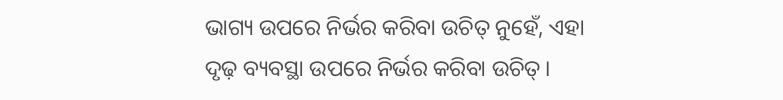ଭାଗ୍ୟ ଉପରେ ନିର୍ଭର କରିବା ଉଚିତ୍ ନୁହେଁ, ଏହା ଦୃଢ଼ ବ୍ୟବସ୍ଥା ଉପରେ ନିର୍ଭର କରିବା ଉଚିତ୍।